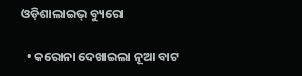ଓଡ଼ିଶାଲାଇଭ୍‌ ବ୍ୟୁରୋ

  • କରୋନା ଦେଖାଇଲା ନୂଆ ବାଟ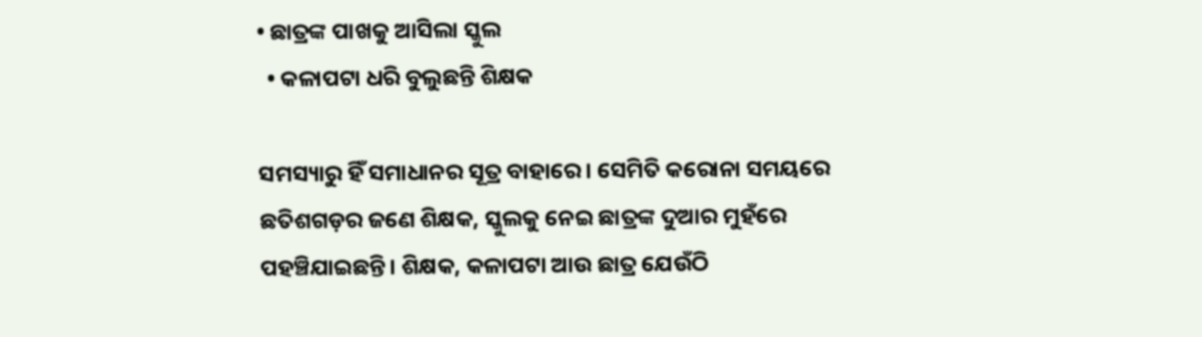• ଛାତ୍ରଙ୍କ ପାଖକୁ ଆସିଲା ସ୍କୁଲ
  • କଳାପଟା ଧରି ବୁଲୁଛନ୍ତି ଶିକ୍ଷକ

ସମସ୍ୟାରୁ ହିଁ ସମାଧାନର ସୂତ୍ର ବାହାରେ। ସେମିତି କରୋନା ସମୟରେ ଛତିଶଗଡ଼ର ଜଣେ ଶିକ୍ଷକ, ସ୍କୁଲକୁ ନେଇ ଛାତ୍ରଙ୍କ ଦୁଆର ମୁହଁରେ ପହଞ୍ଚିଯାଇଛନ୍ତି। ଶିକ୍ଷକ, କଳାପଟା ଆଉ ଛାତ୍ର ଯେଉଁଠି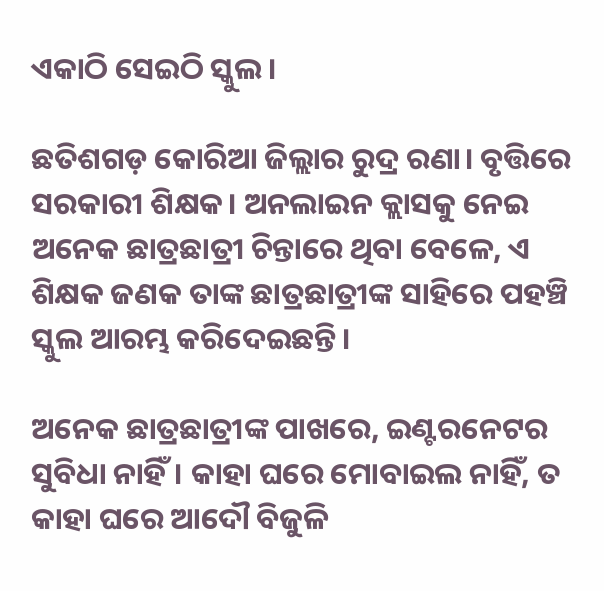ଏକାଠି ସେଇଠି ସ୍କୁଲ।

ଛତିଶଗଡ଼ କୋରିଆ ଜିଲ୍ଲାର ରୁଦ୍ର ରଣା। ବୃତ୍ତିରେ ସରକାରୀ ଶିକ୍ଷକ। ଅନଲାଇନ କ୍ଲାସକୁ ନେଇ ଅନେକ ଛାତ୍ରଛାତ୍ରୀ ଚିନ୍ତାରେ ଥିବା ବେଳେ, ଏ ଶିକ୍ଷକ ଜଣକ ତାଙ୍କ ଛାତ୍ରଛାତ୍ରୀଙ୍କ ସାହିରେ ପହଞ୍ଚି ସ୍କୁଲ ଆରମ୍ଭ କରିଦେଇଛନ୍ତି।

ଅନେକ ଛାତ୍ରଛାତ୍ରୀଙ୍କ ପାଖରେ, ଇଣ୍ଟରନେଟର ସୁବିଧା ନାହିଁ। କାହା ଘରେ ମୋବାଇଲ ନାହିଁ, ତ କାହା ଘରେ ଆଦୌ ବିଜୁଳି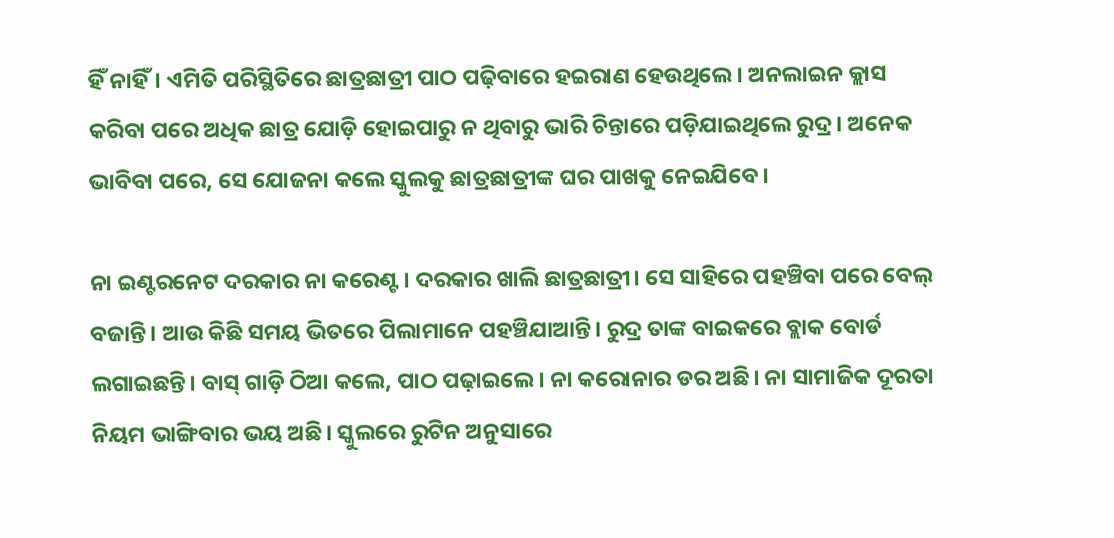ହିଁ ନାହିଁ। ଏମିତି ପରିସ୍ଥିତିରେ ଛାତ୍ରଛାତ୍ରୀ ପାଠ ପଢ଼ିବାରେ ହଇରାଣ ହେଉଥିଲେ। ଅନଲାଇନ କ୍ଲାସ କରିବା ପରେ ଅଧିକ ଛାତ୍ର ଯୋଡ଼ି ହୋଇପାରୁ ନ ଥିବାରୁ ଭାରି ଚିନ୍ତାରେ ପଡ଼ିଯାଇଥିଲେ ରୁଦ୍ର। ଅନେକ ଭାବିବା ପରେ, ସେ ଯୋଜନା କଲେ ସ୍କୁଲକୁ ଛାତ୍ରଛାତ୍ରୀଙ୍କ ଘର ପାଖକୁ ନେଇଯିବେ।

ନା ଇଣ୍ଟରନେଟ ଦରକାର ନା କରେଣ୍ଟ। ଦରକାର ଖାଲି ଛାତ୍ରଛାତ୍ରୀ। ସେ ସାହିରେ ପହଞ୍ଚିବା ପରେ ବେଲ୍ ବଜାନ୍ତି। ଆଉ କିଛି ସମୟ ଭିତରେ ପିଲାମାନେ ପହଞ୍ଚିଯାଆନ୍ତି। ରୁଦ୍ର ତାଙ୍କ ବାଇକରେ ବ୍ଲାକ ବୋର୍ଡ ଲଗାଇଛନ୍ତି। ବାସ୍ ଗାଡ଼ି ଠିଆ କଲେ, ପାଠ ପଢ଼ାଇଲେ। ନା କରୋନାର ଡର ଅଛି। ନା ସାମାଜିକ ଦୂରତା ନିୟମ ଭାଙ୍ଗିବାର ଭୟ ଅଛି। ସ୍କୁଲରେ ରୁଟିନ ଅନୁସାରେ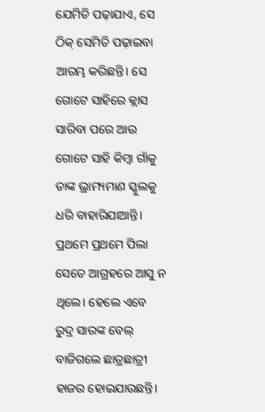ଯେମିତି ପଢ଼ାଯାଏ, ସେ ଠିକ୍ ସେମିତି ପଢ଼ାଇବା ଆରମ୍ଭ କରିଛନ୍ତି। ସେ ଗୋଟେ ସାହିରେ କ୍ଲାସ ସାରିବା ପରେ ଆଉ ଗୋଟେ ସାହି କିମ୍ବା ଗାଁକୁ ତାଙ୍କ ଭ୍ରାମ୍ୟମାଣ ସ୍କୁଲକୁ ଧରି ବାହାରିଯାଆନ୍ତି। ପ୍ରଥମେ ପ୍ରଥମେ ପିଲା ସେତେ ଆଗ୍ରହରେ ଆସୁ ନ ଥିଲେ। ହେଲେ ଏବେ ରୁଦ୍ର ସାରଙ୍କ ବେଲ୍ ବାଜିଗଲେ ଛାତ୍ରଛାତ୍ରୀ ହାଜର ହୋଇଯାଉଛନ୍ତି।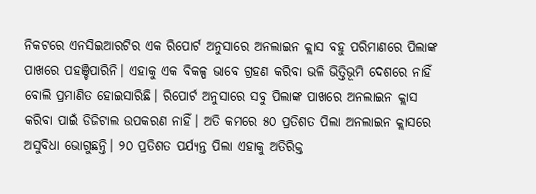ନିକଟରେ ଏନସିଇଆରଟିର ଏକ ରିପୋର୍ଟ ଅନୁସାରେ ଅନଲାଇନ କ୍ଲାସ ବହୁ ପରିମାଣରେ ପିଲାଙ୍କ ପାଖରେ ପହଞ୍ଚିପାରିନି। ଏହାକୁ ଏକ ବିକଳ୍ପ ଭାବେ ଗ୍ରହଣ କରିବା ଭଳି ଭିତ୍ତିଭୂମି ଦେଶରେ ନାହିଁ ବୋଲି ପ୍ରମାଣିତ ହୋଇସାରିଛି। ରିପୋର୍ଟ ଅନୁସାରେ ସବୁ ପିଲାଙ୍କ ପାଖରେ ଅନଲାଇନ କ୍ଲାସ କରିବା ପାଇଁ ଡିଜିଟାଲ ଉପକରଣ ନାହିଁ। ଅତି କମରେ ୫୦ ପ୍ରତିଶତ ପିଲା ଅନଲାଇନ କ୍ଲାସରେ ଅସୁବିଧା ଭୋଗୁଛନ୍ତି। ୨୦ ପ୍ରତିଶତ ପର୍ଯ୍ୟନ୍ତ ପିଲା ଏହାକୁ ଅତିରିକ୍ତ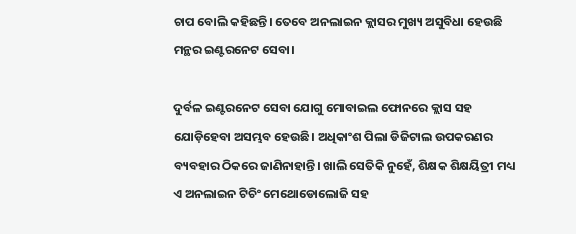ଚାପ ବୋଲି କହିଛନ୍ତି। ତେବେ ଅନଲାଇନ କ୍ଲାସର ମୁଖ୍ୟ ଅସୁବିଧା ହେଉଛି ମନ୍ଥର ଇଣ୍ଟରନେଟ ସେବା।

ଦୁର୍ବଳ ଇଣ୍ଟରନେଟ ସେବା ଯୋଗୁ ମୋବାଇଲ ଫୋନରେ କ୍ଲାସ ସହ ଯୋଡ଼ିହେବା ଅସମ୍ଭବ ହେଉଛି। ଅଧିକାଂଶ ପିଲା ଡିଜିଟାଲ ଉପକରଣର ବ୍ୟବହାର ଠିକରେ ଜାଣିନାହାନ୍ତି। ଖାଲି ସେତିକି ନୁହେଁ, ଶିକ୍ଷକ ଶିକ୍ଷୟିତ୍ରୀ ମଧ୍ୟ ଏ ଅନଲାଇନ ଟିଚିଂ ମେଥୋଡୋଲୋଜି ସହ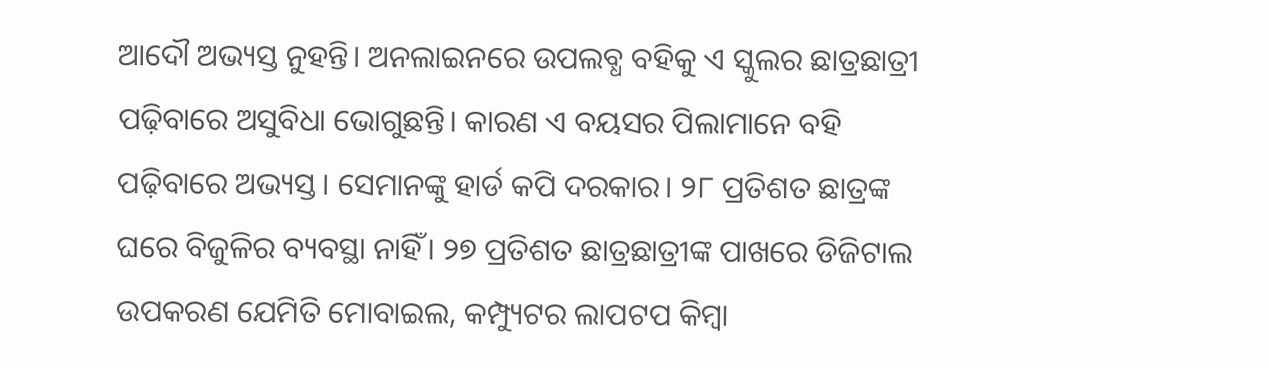ଆଦୌ ଅଭ୍ୟସ୍ତ ନୁହନ୍ତି। ଅନଲାଇନରେ ଉପଲବ୍ଧ ବହିକୁ ଏ ସ୍କୁଲର ଛାତ୍ରଛାତ୍ରୀ ପଢ଼ିବାରେ ଅସୁବିଧା ଭୋଗୁଛନ୍ତି। କାରଣ ଏ ବୟସର ପିଲାମାନେ ବହି ପଢ଼ିବାରେ ଅଭ୍ୟସ୍ତ। ସେମାନଙ୍କୁ ହାର୍ଡ କପି ଦରକାର। ୨୮ ପ୍ରତିଶତ ଛାତ୍ରଙ୍କ ଘରେ ବିଜୁଳିର ବ୍ୟବସ୍ଥା ନାହିଁ। ୨୭ ପ୍ରତିଶତ ଛାତ୍ରଛାତ୍ରୀଙ୍କ ପାଖରେ ଡିଜିଟାଲ ଉପକରଣ ଯେମିତି ମୋବାଇଲ, କମ୍ପ୍ୟୁଟର ଲାପଟପ କିମ୍ବା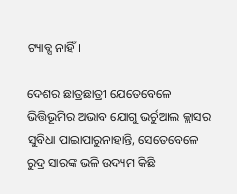ଟ୍ୟାବ୍ସ ନାହିଁ।

ଦେଶର ଛାତ୍ରଛାତ୍ରୀ ଯେତେବେଳେ ଭିତ୍ତିଭୂମିର ଅଭାବ ଯୋଗୁ ଭର୍ଚୁଆଲ କ୍ଲାସର ସୁବିଧା ପାଇାପାରୁନାହାନ୍ତି, ସେତେବେଳେ ରୁଦ୍ର ସାରଙ୍କ ଭଳି ଉଦ୍ୟମ କିଛି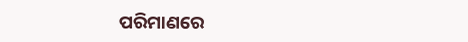ପରିମାଣରେ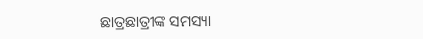ଛାତ୍ରଛାତ୍ରୀଙ୍କ ସମସ୍ୟା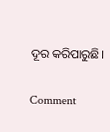ଦୂର କରିପାରୁଛି।

Comment